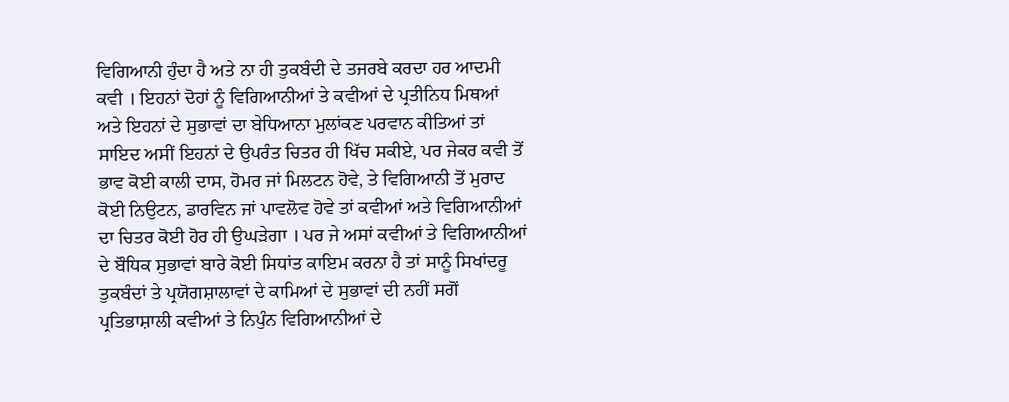ਵਿਗਿਆਨੀ ਹੁੰਦਾ ਹੈ ਅਤੇ ਨਾ ਹੀ ਤੁਕਬੰਦੀ ਦੇ ਤਜਰਬੇ ਕਰਦਾ ਹਰ ਆਦਮੀ ਕਵੀ । ਇਹਨਾਂ ਦੋਹਾਂ ਨੂੰ ਵਿਗਿਆਨੀਆਂ ਤੇ ਕਵੀਆਂ ਦੇ ਪ੍ਰਤੀਨਿਧ ਮਿਥਆਂ ਅਤੇ ਇਹਨਾਂ ਦੇ ਸੁਭਾਵਾਂ ਦਾ ਬੇਧਿਆਨਾ ਮੁਲਾਂਕਣ ਪਰਵਾਨ ਕੀਤਿਆਂ ਤਾਂ ਸਾਇਦ ਅਸੀਂ ਇਹਨਾਂ ਦੇ ਉਪਰੰਤ ਚਿਤਰ ਹੀ ਖਿੱਚ ਸਕੀਏ, ਪਰ ਜੇਕਰ ਕਵੀ ਤੋਂ ਭਾਵ ਕੋਈ ਕਾਲੀ ਦਾਸ, ਹੋਮਰ ਜਾਂ ਮਿਲਟਨ ਹੋਵੇ, ਤੇ ਵਿਗਿਆਨੀ ਤੋਂ ਮੁਰਾਦ ਕੋਈ ਨਿਉਟਨ, ਡਾਰਵਿਨ ਜਾਂ ਪਾਵਲੋਵ ਹੋਵੇ ਤਾਂ ਕਵੀਆਂ ਅਤੇ ਵਿਗਿਆਨੀਆਂ ਦਾ ਚਿਤਰ ਕੋਈ ਹੋਰ ਹੀ ਉਘੜੇਗਾ । ਪਰ ਜੇ ਅਸਾਂ ਕਵੀਆਂ ਤੇ ਵਿਗਿਆਨੀਆਂ ਦੇ ਬੌਧਿਕ ਸੁਭਾਵਾਂ ਬਾਰੇ ਕੋਈ ਸਿਧਾਂਤ ਕਾਇਮ ਕਰਨਾ ਹੈ ਤਾਂ ਸਾਨੂੰ ਸਿਖਾਂਦਰੂ ਤੁਕਬੰਦਾਂ ਤੇ ਪ੍ਰਯੋਗਸ਼ਾਲਾਵਾਂ ਦੇ ਕਾਮਿਆਂ ਦੇ ਸੁਭਾਵਾਂ ਦੀ ਨਹੀਂ ਸਗੋਂ ਪ੍ਰਤਿਭਾਸ਼ਾਲੀ ਕਵੀਆਂ ਤੇ ਨਿਪੁੰਨ ਵਿਗਿਆਨੀਆਂ ਦੇ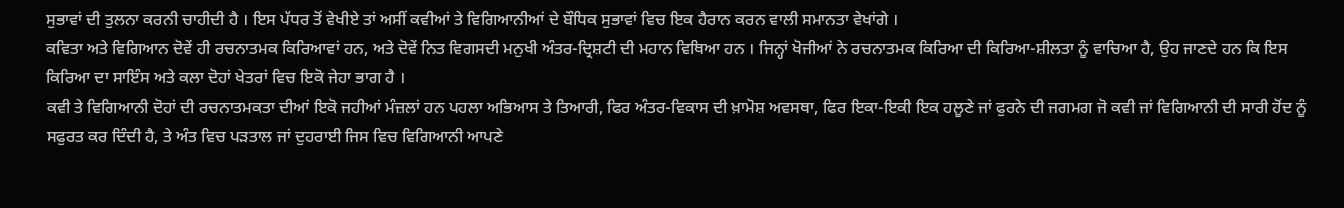ਸੁਭਾਵਾਂ ਦੀ ਤੁਲਨਾ ਕਰਨੀ ਚਾਹੀਦੀ ਹੈ । ਇਸ ਪੱਧਰ ਤੋਂ ਵੇਖੀਏ ਤਾਂ ਅਸੀਂ ਕਵੀਆਂ ਤੇ ਵਿਗਿਆਨੀਆਂ ਦੇ ਬੌਧਿਕ ਸੁਭਾਵਾਂ ਵਿਚ ਇਕ ਹੈਰਾਨ ਕਰਨ ਵਾਲੀ ਸਮਾਨਤਾ ਵੇਖਾਂਗੇ ।
ਕਵਿਤਾ ਅਤੇ ਵਿਗਿਆਨ ਦੋਵੇਂ ਹੀ ਰਚਨਾਤਮਕ ਕਿਰਿਆਵਾਂ ਹਨ, ਅਤੇ ਦੋਵੇਂ ਨਿਤ ਵਿਗਸਦੀ ਮਨੁਖੀ ਅੰਤਰ-ਦ੍ਰਿਸ਼ਟੀ ਦੀ ਮਹਾਨ ਵਿਥਿਆ ਹਨ । ਜਿਨ੍ਹਾਂ ਖੋਜੀਆਂ ਨੇ ਰਚਨਾਤਮਕ ਕਿਰਿਆ ਦੀ ਕਿਰਿਆ-ਸ਼ੀਲਤਾ ਨੂੰ ਵਾਚਿਆ ਹੈ, ਉਹ ਜਾਣਦੇ ਹਨ ਕਿ ਇਸ ਕਿਰਿਆ ਦਾ ਸਾਇੰਸ ਅਤੇ ਕਲਾ ਦੋਹਾਂ ਖੇਤਰਾਂ ਵਿਚ ਇਕੋ ਜੇਹਾ ਭਾਗ ਹੈ ।
ਕਵੀ ਤੇ ਵਿਗਿਆਨੀ ਦੋਹਾਂ ਦੀ ਰਚਨਾਤਮਕਤਾ ਦੀਆਂ ਇਕੋ ਜਹੀਆਂ ਮੰਜ਼ਲਾਂ ਹਨ ਪਹਲਾ ਅਭਿਆਸ ਤੇ ਤਿਆਰੀ, ਫਿਰ ਅੰਤਰ-ਵਿਕਾਸ ਦੀ ਖ਼ਾਮੋਸ਼ ਅਵਸਥਾ, ਫਿਰ ਇਕਾ-ਇਕੀ ਇਕ ਹਲੂਣੇ ਜਾਂ ਫੁਰਨੇ ਦੀ ਜਗਮਗ ਜੋ ਕਵੀ ਜਾਂ ਵਿਗਿਆਨੀ ਦੀ ਸਾਰੀ ਹੋਂਦ ਨੂੰ ਸਫੁਰਤ ਕਰ ਦਿੰਦੀ ਹੈ, ਤੇ ਅੰਤ ਵਿਚ ਪੜਤਾਲ ਜਾਂ ਦੁਹਰਾਈ ਜਿਸ ਵਿਚ ਵਿਗਿਆਨੀ ਆਪਣੇ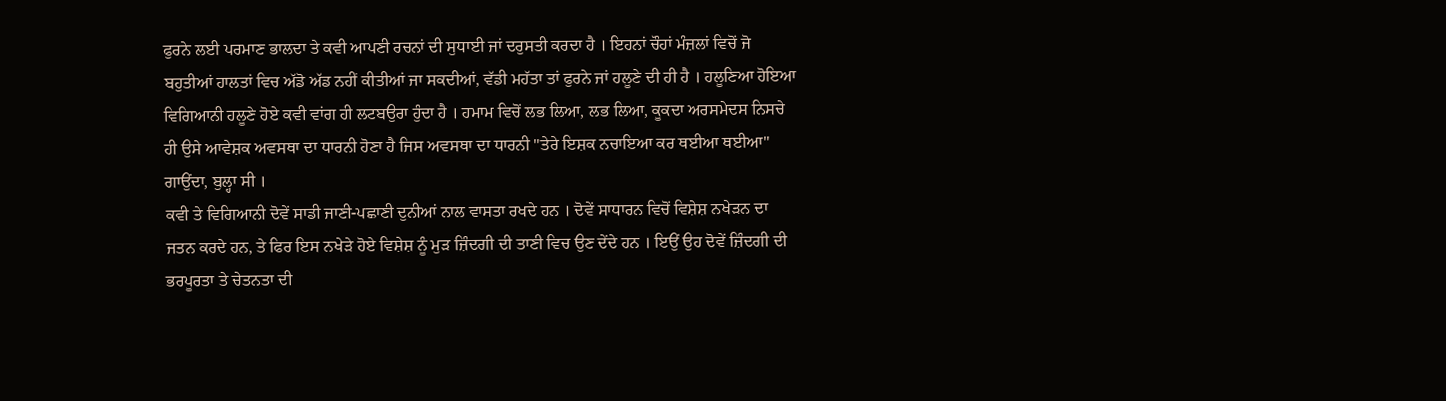ਫੁਰਨੇ ਲਈ ਪਰਮਾਣ ਭਾਲਦਾ ਤੇ ਕਵੀ ਆਪਣੀ ਰਚਨਾਂ ਦੀ ਸੁਧਾਈ ਜਾਂ ਦਰੁਸਤੀ ਕਰਦਾ ਹੈ । ਇਹਨਾਂ ਚੌਹਾਂ ਮੰਜ਼ਲਾਂ ਵਿਚੋਂ ਜੋ ਬਹੁਤੀਆਂ ਹਾਲਤਾਂ ਵਿਚ ਅੱਡੋ ਅੱਡ ਨਹੀਂ ਕੀਤੀਆਂ ਜਾ ਸਕਦੀਆਂ, ਵੱਡੀ ਮਹੱਤਾ ਤਾਂ ਫੁਰਨੇ ਜਾਂ ਹਲੂਣੇ ਦੀ ਹੀ ਹੈ । ਹਲੂਣਿਆ ਹੋਇਆ ਵਿਗਿਆਨੀ ਹਲੂਣੇ ਹੋਏ ਕਵੀ ਵਾਂਗ ਹੀ ਲਟਬਉਰਾ ਹੁੰਦਾ ਹੈ । ਹਮਾਮ ਵਿਚੋਂ ਲਭ ਲਿਆ, ਲਭ ਲਿਆ, ਕੂਕਦਾ ਅਰਸਮੇਦਸ ਨਿਸਚੇ ਹੀ ਉਸੇ ਆਵੇਸ਼ਕ ਅਵਸਥਾ ਦਾ ਧਾਰਨੀ ਹੋਣਾ ਹੈ ਜਿਸ ਅਵਸਥਾ ਦਾ ਧਾਰਨੀ "ਤੇਰੇ ਇਸ਼ਕ ਨਚਾਇਆ ਕਰ ਥਈਆ ਥਈਆ" ਗਾਉਂਦਾ, ਬੁਲ੍ਹਾ ਸੀ ।
ਕਵੀ ਤੇ ਵਿਗਿਆਨੀ ਦੋਵੇਂ ਸਾਡੀ ਜਾਣੀ-ਪਛਾਣੀ ਦੁਨੀਆਂ ਨਾਲ ਵਾਸਤਾ ਰਖਦੇ ਹਨ । ਦੋਵੇਂ ਸਾਧਾਰਨ ਵਿਚੋਂ ਵਿਸ਼ੇਸ਼ ਨਖੇੜਨ ਦਾ ਜਤਨ ਕਰਦੇ ਹਨ, ਤੇ ਫਿਰ ਇਸ ਨਖੇੜੇ ਹੋਏ ਵਿਸ਼ੇਸ਼ ਨੂੰ ਮੁੜ ਜ਼ਿੰਦਗੀ ਦੀ ਤਾਣੀ ਵਿਚ ਉਣ ਦੇਂਦੇ ਹਨ । ਇਉਂ ਉਹ ਦੋਵੇਂ ਜ਼ਿੰਦਗੀ ਦੀ ਭਰਪੂਰਤਾ ਤੇ ਚੇਤਨਤਾ ਦੀ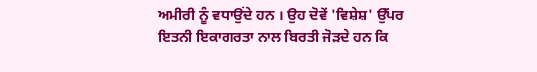ਅਮੀਰੀ ਨੂੰ ਵਧਾਉਂਦੇ ਹਨ । ਉਹ ਦੋਵੇਂ 'ਵਿਸ਼ੇਸ਼' ਉੱਪਰ ਇਤਨੀ ਇਕਾਗਰਤਾ ਨਾਲ ਬਿਰਤੀ ਜੋੜਦੇ ਹਨ ਕਿ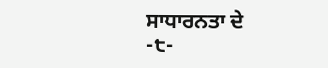ਸਾਧਾਰਨਤਾ ਦੇ
-੮-